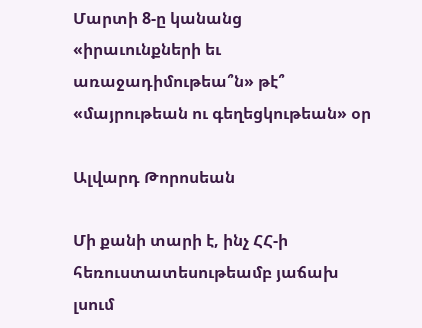Մարտի 8-ը կանանց «իրաւունքների եւ առաջադիմութեա՞ն» թէ՞ «մայրութեան ու գեղեցկութեան» օր

Ալվարդ Թորոսեան

Մի քանի տարի է, ինչ ՀՀ-ի հեռուստատեսութեամբ յաճախ լսում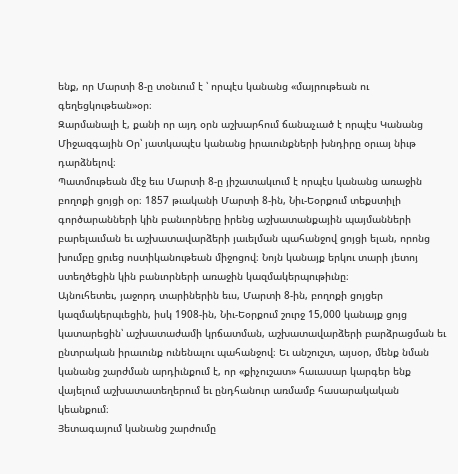ենք, որ Մարտի 8-ը տօնւում է ՝ որպէս կանանց «մայրութեան ու գեղեցկութեան»օր։
Զարմանալի է, քանի որ այդ օրն աշխարհում ճանաչւած է որպէս Կանանց Միջազգային Օր՝ յատկապէս կանանց իրաւունքների խնդիրը օրւայ նիւթ դարձնելով։
Պատմութեան մէջ եւս Մարտի 8-ը յիշատակւում է որպէս կանանց առաջին բողոքի ցոյցի օր։ 1857 թւականի Մարտի 8-ին, Նիւ-Եօրքում տեքստիլի գործարանների կին բանւորները իրենց աշխատանքային պայմանների բարելաւման եւ աշխատավարձերի յաւելման պահանջով ցոյցի ելան, որոնց խումբը ցրւեց ոստիկանութեան միջոցով։ Նոյն կանայք երկու տարի յետոյ ստեղծեցին կին բանւորների առաջին կազմակերպութիւնը։
Այնուհետեւ, յաջորդ տարիներին եւս, Մարտի 8-ին, բողոքի ցոյցեր կազմակերպւեցին, իսկ 1908-ին, Նիւ-Եօրքում շուրջ 15,000 կանայք ցոյց կատարեցին՝ աշխատաժամի կրճատման, աշխատավարձերի բարձրացման եւ ընտրական իրաւունք ունենալու պահանջով։ Եւ անշուշտ, այսօր, մենք նման կանանց շարժման արդիւնքում է, որ «քիչուշատ» հաւասար կարգեր ենք վայելում աշխատատեղերում եւ ընդհանուր առմամբ հասարակական կեանքում։
Յետագայում կանանց շարժումը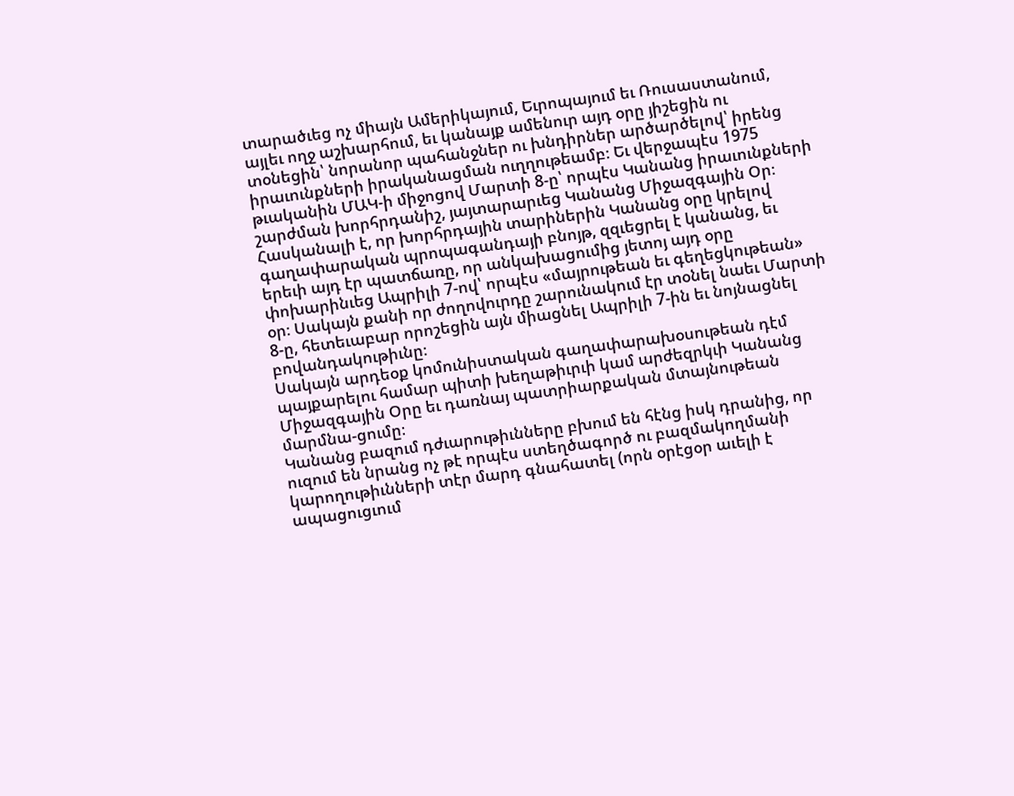տարածւեց ոչ միայն Ամերիկայում, Եւրոպայում եւ Ռուսաստանում, այլեւ ողջ աշխարհում, եւ կանայք ամենուր այդ օրը յիշեցին ու տօնեցին՝ նորանոր պահանջներ ու խնդիրներ արծարծելով՝ իրենց իրաւունքների իրականացման ուղղութեամբ։ Եւ վերջապէս 1975 թւականին ՄԱԿ-ի միջոցով Մարտի 8-ը՝ որպէս Կանանց իրաւունքների շարժման խորհրդանիշ, յայտարարւեց Կանանց Միջազգային Օր։
Հասկանալի է, որ խորհրդային տարիներին Կանանց օրը կրելով գաղափարական պրոպագանդայի բնոյթ, զզւեցրել է կանանց, եւ երեւի այդ էր պատճառը, որ անկախացումից յետոյ այդ օրը փոխարինւեց Ապրիլի 7-ով՝ որպէս «մայրութեան եւ գեղեցկութեան» օր։ Սակայն քանի որ ժողովուրդը շարունակում էր տօնել նաեւ Մարտի 8-ը, հետեւաբար որոշեցին այն միացնել Ապրիլի 7-ին եւ նոյնացնել բովանդակութիւնը։
Սակայն արդեօք կոմունիստական գաղափարախօսութեան դէմ պայքարելու համար պիտի խեղաթիւրւի կամ արժեզրկւի Կանանց Միջազգային Օրը եւ դառնայ պատրիարքական մտայնութեան մարմնա-ցումը։
Կանանց բազում դժւարութիւնները բխում են հէնց իսկ դրանից, որ ուզում են նրանց ոչ թէ որպէս ստեղծագործ ու բազմակողմանի կարողութիւնների տէր մարդ գնահատել (որն օրէցօր աւելի է ապացուցւում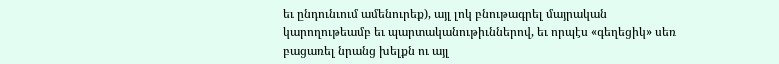եւ ընդունւում ամենուրեք), այլ լոկ բնութագրել մայրական կարողութեամբ եւ պարտականութիւններով, եւ որպէս «գեղեցիկ» սեռ բացառել նրանց խելքն ու այլ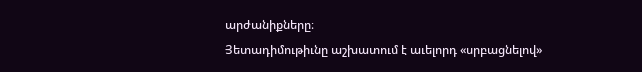արժանիքները։
Յետադիմութիւնը աշխատում է աւելորդ «սրբացնելով»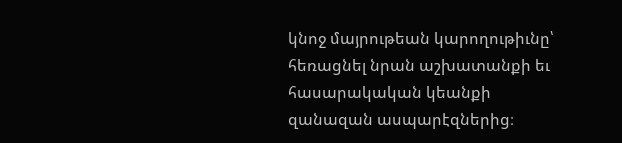կնոջ մայրութեան կարողութիւնը՝ հեռացնել նրան աշխատանքի եւ հասարակական կեանքի զանազան ասպարէզներից։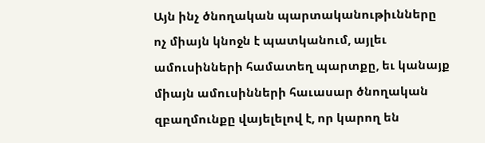Այն ինչ ծնողական պարտականութիւնները ոչ միայն կնոջն է պատկանում, այլեւ ամուսինների համատեղ պարտքը, եւ կանայք միայն ամուսինների հաւասար ծնողական զբաղմունքը վայելելով է, որ կարող են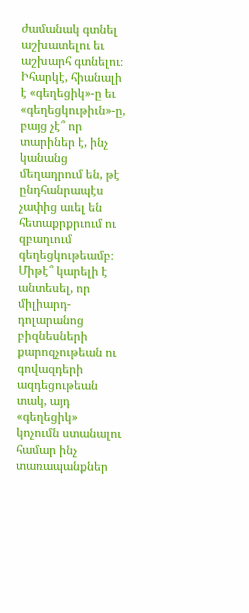ժամանակ գտնել աշխատելու եւ աշխարհ գտնելու։
Իհարկէ, հիանալի է «գեղեցիկ»-ը եւ «գեղեցկութիւն»-ը, բայց չէ՞ որ տարիներ է, ինչ կանանց մեղադրում են, թէ ընդհանրապէս չափից աւել են հետաքրքրւում ու զբաղւում գեղեցկութեամբ։
Միթէ՞ կարելի է անտեսել, որ միլիարդ-դոլարանոց բիզնեսների քարոզչութեան ու գովազդերի ազդեցութեան տակ, այդ «գեղեցիկ» կոչումն ստանալու համար ինչ տառապանքներ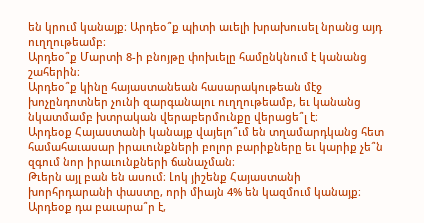են կրում կանայք։ Արդեօ՞ք պիտի աւելի խրախուսել նրանց այդ ուղղութեամբ։
Արդեօ՞ք Մարտի 8-ի բնոյթը փոխւելը համընկնում է կանանց շահերին։
Արդեօ՞ք կինը հայաստանեան հասարակութեան մէջ խոչընդոտներ չունի զարգանալու ուղղութեամբ, եւ կանանց նկատմամբ խտրական վերաբերմունքը վերացե՞լ է։
Արդեօք Հայաստանի կանայք վայելո՞ւմ են տղամարդկանց հետ համահաւասար իրաւունքների բոլոր բարիքները եւ կարիք չե՞ն զգում նոր իրաւունքների ճանաչման։
Թւերն այլ բան են ասում։ Լոկ յիշենք Հայաստանի խորհրդարանի փաստը, որի միայն 4% են կազմում կանայք։ Արդեօք դա բաւարա՞ր է,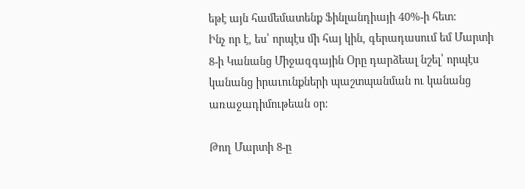եթէ այն համեմատենք Ֆինլանդիայի 40%-ի հետ։
Ինչ որ է, ես՝ որպէս մի հայ կին, գերադասում եմ Մարտի 8-ի Կանանց Միջազգային Օրը դարձեալ նշել՝ որպէս կանանց իրաւունքների պաշտպանման ու կանանց առաջադիմութեան օր։

Թող Մարտի 8-ը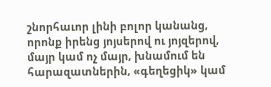շնորհաւոր լինի բոլոր կանանց, որոնք իրենց յոյսերով ու յոյզերով, մայր կամ ոչ մայր, խնամում են հարազատներին, «գեղեցիկ» կամ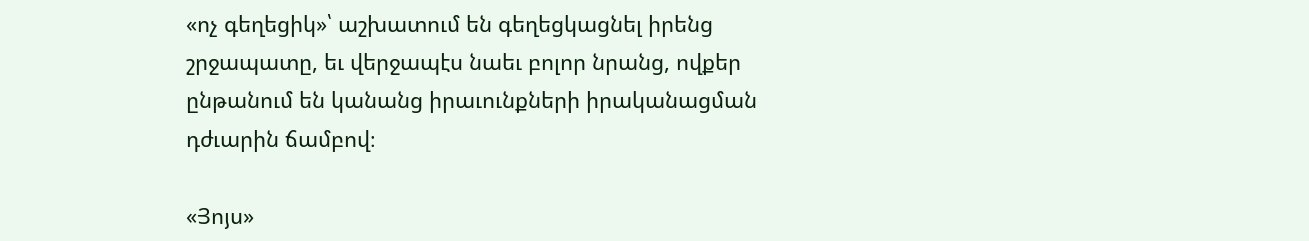«ոչ գեղեցիկ»՝ աշխատում են գեղեցկացնել իրենց շրջապատը, եւ վերջապէս նաեւ բոլոր նրանց, ովքեր ընթանում են կանանց իրաւունքների իրականացման դժւարին ճամբով։

«Յոյս»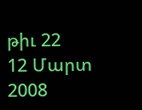թիւ 22
12 Մարտ 2008